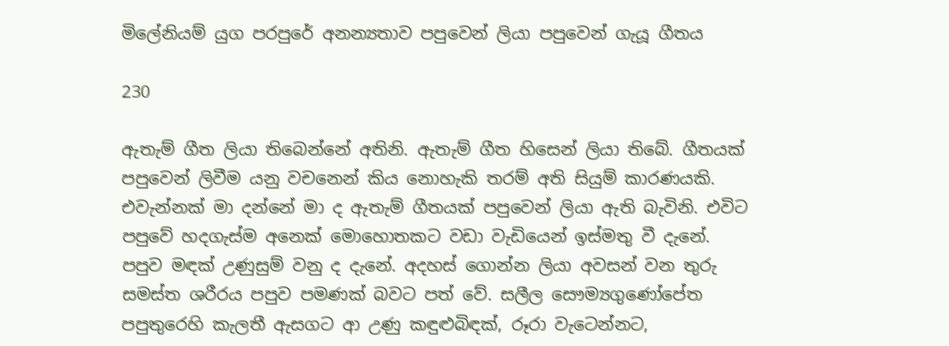මිලේනියම් යුග පරපුරේ අනන්‍යතාව පපුවෙන් ලියා පපුවෙන් ගැයූ ගීතය

230

ඇතැම් ගීත ලියා තිබෙන්නේ අතිනි. ඇතැම් ගීත හිසෙන් ලියා තිබේ. ගීතයක් පපුවෙන් ලිවීම යනු වචනෙන් කිය නොහැකි තරම් අති සියුම් කාරණයකි. එවැන්නක් මා දන්නේ මා ද ඇතැම් ගීතයක් පපුවෙන් ලියා ඇති බැවිනි. එවිට පපුවේ හදගැස්ම අනෙක් මොහොතකට වඩා වැඩියෙන් ඉස්මතු වී දැනේ. පපුව මඳක් උණුසුම් වනු ද දැනේ. අදහස් ගොන්න ලියා අවසන් වන තුරු සමස්ත ශරීරය පපුව පමණක් බවට පත් වේ. සලීල සෞම්‍යගුණෝපේත පපුතුරෙහි කැලතී ඇසගට ආ උණු කඳුළුබිඳක්, රූරා වැටෙන්නට,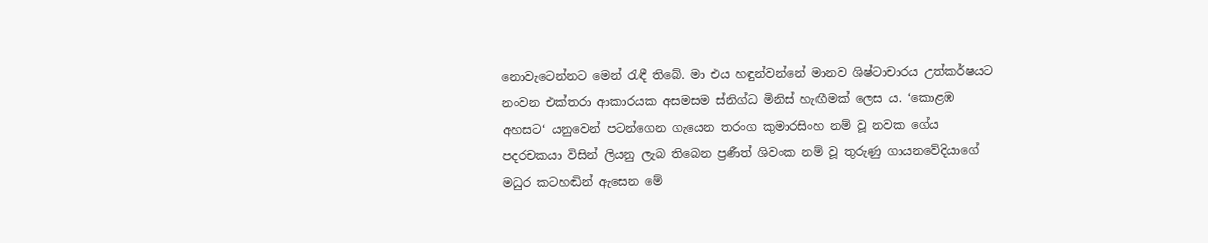නොවැටෙන්නට මෙන් රැඳී තිබේ. මා එය හඳුන්වන්නේ මානව ශිෂ්ටාචාරය උත්කර්ෂයට නංවන එක්තරා ආකාරයක අසමසම ස්නිග්ධ මිනිස් හැඟීමක් ලෙස ය. ‘කොළඹ අහසට‘ යනුවෙන් පටන්ගෙන ගැයෙන තරංග කුමාරසිංහ නම් වූ නවක ගේය පදරචකයා විසින් ලියනු ලැබ තිබෙන ප්‍රණීත් ශිවංක නම් වූ තුරුණු ගායනවේදියාගේ මධුර කටහඬින් ඇසෙන මේ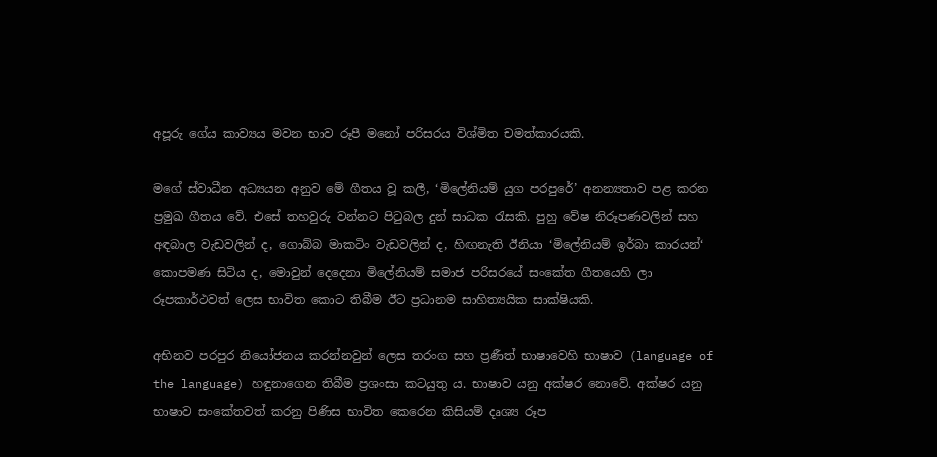අපූරු ගේය කාව්‍යය මවන භාව රූපී මනෝ පරිසරය විශ්මිත චමත්කාරයකි.

මගේ ස්වාධීන අධ්‍යයන අනුව මේ ගීතය වූ කලී, ‘මිලේනියම් යුග පරපුරේ’ අනන්‍යතාව පළ කරන ප්‍රමුඛ ගීතය වේ. එසේ තහවුරු වන්නට පිටුබල දුන් සාධක රැසකි. පුහු වේෂ නිරූපණවලින් සහ අඳබාල වැඩවලින් ද, ගොබ්බ මාකටිං වැඩවලින් ද, හිඟනැති ඊනියා ‘මිලේනියම් ඉර්බා කාරයන්‘ කොපමණ සිටිය ද, මොවුන් දෙදෙනා මිලේනියම් සමාජ පරිසරයේ සංකේත ගීතයෙහි ලා රූපකාර්ථවත් ලෙස භාවිත කොට තිබීම ඊට ප්‍රධානම සාහිත්‍යයික සාක්ෂියකි.

අභිනව පරපුර නියෝජනය කරන්නවුන් ලෙස තරංග සහ ප්‍රණීත් භාෂාවෙහි භාෂාව (language of the language) හඳුනාගෙන තිබීම ප්‍රශංසා කටයුතු ය. භාෂාව යනු අක්ෂර නොවේ. අක්ෂර යනු භාෂාව සංකේතවත් කරනු පිණිස භාවිත කෙරෙන කිසියම් දෘශ්‍ය රූප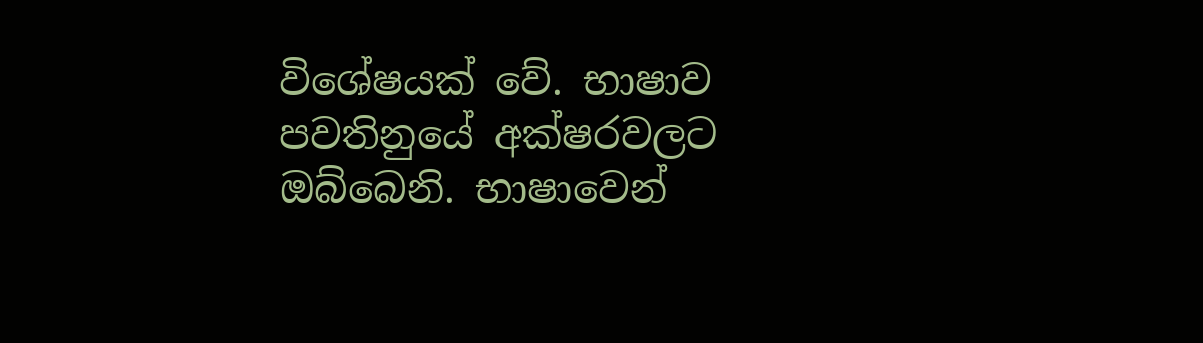විශේෂයක් වේ. භාෂාව පවතිනුයේ අක්ෂරවලට ඔබ්බෙනි. භාෂාවෙන්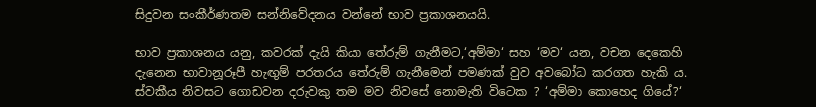සිදුවන සංකීර්ණතම සන්නිවේදනය වන්නේ භාව ප්‍රකාශනයයි.

භාව ප්‍රකාශනය යනු, කවරක් දැයි කියා තේරුම් ගැනීමට,‘අම්මා‘ සහ ‘මව‘ යන, වචන දෙකෙහි දැනෙන භාවානූරූපී හැඟුම් පරතරය තේරුම් ගැනීමෙන් පමණක් වුව අවබෝධ කරගත හැකි ය. ස්වකීය නිවසට ගොඩවන දරුවකු තම මව නිවසේ නොමැති විටෙක ? ‘අම්මා කොහෙද ගියේ?‘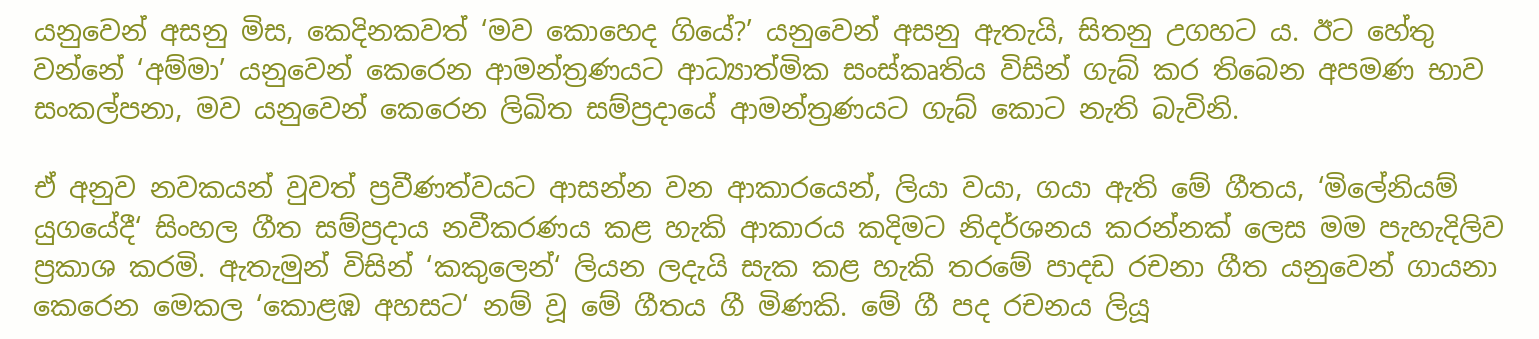යනුවෙන් අසනු මිස, කෙදිනකවත් ‘මව කොහෙද ගියේ?’ යනුවෙන් අසනු ඇතැයි, සිතනු උගහට ය. ඊට හේතු වන්නේ ‘අම්මා’ යනුවෙන් කෙරෙන ආමන්ත්‍රණයට ආධ්‍යාත්මික සංස්කෘතිය විසින් ගැබ් කර තිබෙන අපමණ භාව සංකල්පනා, මව යනුවෙන් කෙරෙන ලිඛිත සම්ප්‍රදායේ ආමන්ත්‍රණයට ගැබ් කොට නැති බැවිනි.

ඒ අනුව නවකයන් වුවත් ප්‍රවීණත්වයට ආසන්න වන ආකාරයෙන්, ලියා වයා, ගයා ඇති මේ ගීතය, ‘මිලේනියම් යුගයේදී‘ සිංහල ගීත සම්ප්‍රදාය නවීකරණය කළ හැකි ආකාරය කදිමට නිදර්ශනය කරන්නක් ලෙස මම පැහැදිලිව ප්‍රකාශ කරමි. ඇතැමුන් විසින් ‘කකුලෙන්‘ ලියන ලදැයි සැක කළ හැකි තරමේ පාදඩ රචනා ගීත යනුවෙන් ගායනා කෙරෙන මෙකල ‘කොළඹ අහසට‘ නම් වූ මේ ගීතය ගී මිණකි. මේ ගී පද රචනය ලියූ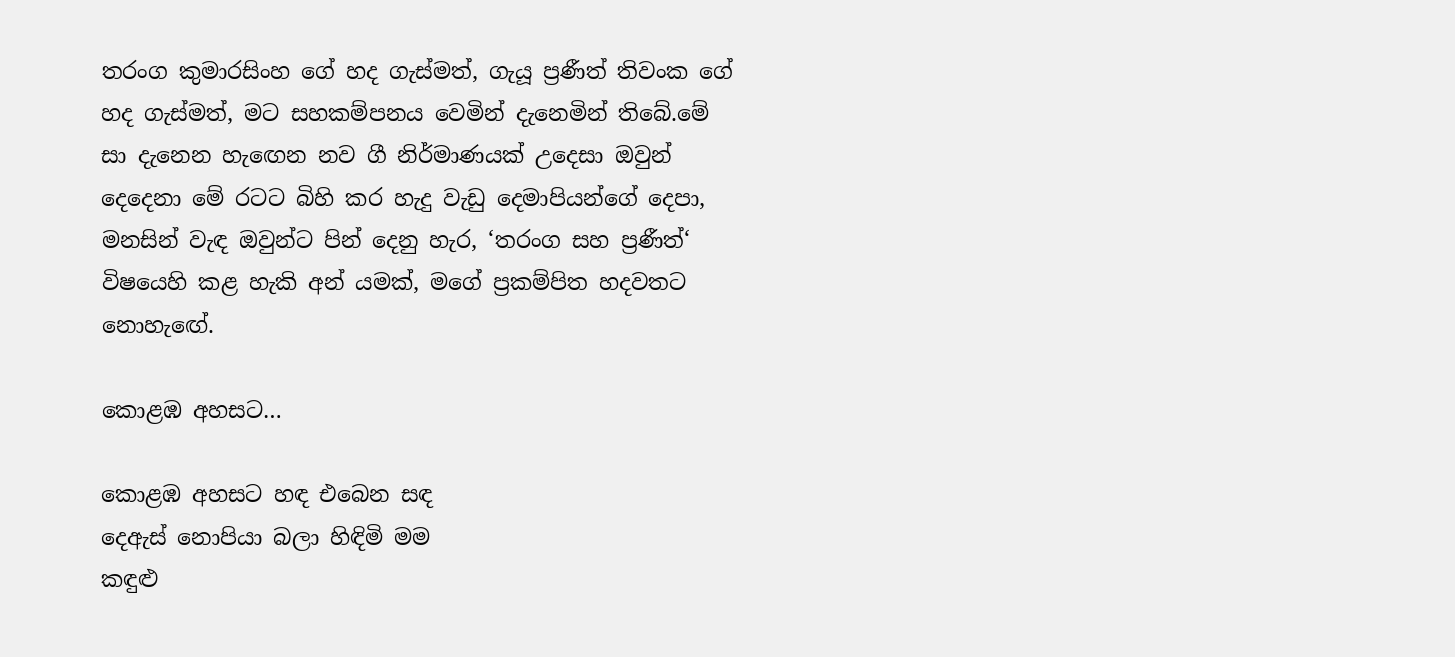තරංග කුමාරසිංහ ගේ හද ගැස්මත්, ගැයූ ප්‍රණීත් තිවංක ගේ හද ගැස්මත්, මට සහකම්පනය වෙමින් දැනෙමින් තිබේ.මේ සා දැනෙන හැඟෙන නව ගී නිර්මාණයක් උදෙසා ඔවුන් දෙදෙනා මේ රටට බිහි කර හැදු වැඩු දෙමාපියන්ගේ දෙපා, මනසින් වැඳ ඔවුන්ට පින් දෙනු හැර, ‘තරංග සහ ප්‍රණීත්‘ විෂයෙහි කළ හැකි අන් යමක්, මගේ ප්‍රකම්පිත හදවතට නොහැඟේ.

කොළඹ අහසට…

කොළඹ අහසට හඳ එබෙන සඳ
දෙඇස් නොපියා බලා හිඳිමි මම
කඳුළු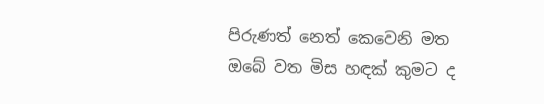පිරුණත් නෙත් කෙවෙනි මත
ඔබේ වත මිස හඳක් කුමට ද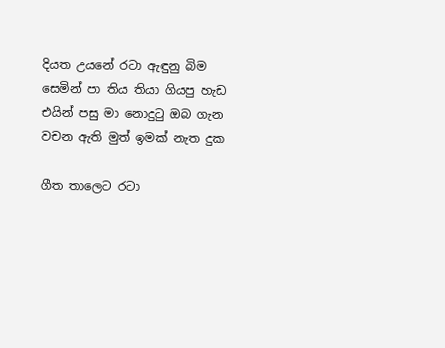දියත උයනේ රටා ඇඳුනු බිම
සෙමින් පා තිය තියා ගියපු හැඩ
එයින් පසු මා නොදුටු ඔබ ගැන
වචන ඇති මුත් ඉමක් නැත දුක

ගීත තාලෙට රටා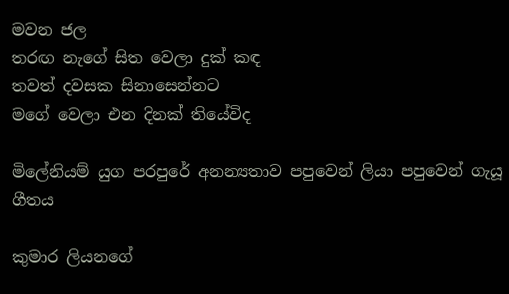මවන ජල
තරඟ නැගේ සිත වෙලා දුක් කඳ
තවත් දවසක සිනාසෙන්නට
මගේ වෙලා එන දිනක් තියේවිද

මිලේනියම් යුග පරපුරේ අනන්‍යතාව පපුවෙන් ලියා පපුවෙන් ගැයූ ගීතය

කුමාර ලියනගේ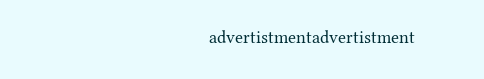advertistmentadvertistment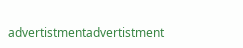advertistmentadvertistment